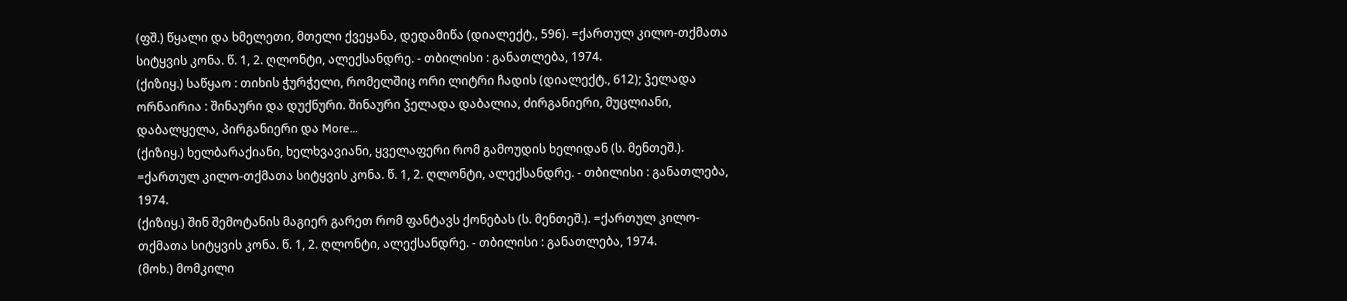(ფშ.) წყალი და ხმელეთი, მთელი ქვეყანა, დედამიწა (დიალექტ., 596). =ქართულ კილო-თქმათა სიტყვის კონა. წ. 1, 2. ღლონტი, ალექსანდრე. - თბილისი : განათლება, 1974.
(ქიზიყ.) საწყაო : თიხის ჭურჭელი, რომელშიც ორი ლიტრი ჩადის (დიალექტ., 612); ჴელადა ორნაირია : შინაური და დუქნური. შინაური ჴელადა დაბალია, ძირგანიერი, მუცლიანი, დაბალყელა, პირგანიერი და More…
(ქიზიყ.) ხელბარაქიანი, ხელხვავიანი, ყველაფერი რომ გამოუდის ხელიდან (ს. მენთეშ.). =ქართულ კილო-თქმათა სიტყვის კონა. წ. 1, 2. ღლონტი, ალექსანდრე. - თბილისი : განათლება, 1974.
(ქიზიყ.) შინ შემოტანის მაგიერ გარეთ რომ ფანტავს ქონებას (ს. მენთეშ.). =ქართულ კილო-თქმათა სიტყვის კონა. წ. 1, 2. ღლონტი, ალექსანდრე. - თბილისი : განათლება, 1974.
(მოხ.) მომკილი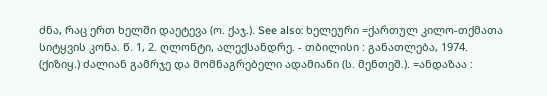ძნა, რაც ერთ ხელში დაეტევა (ო. ქაჯ.). See also: ხელეური =ქართულ კილო-თქმათა სიტყვის კონა. წ. 1, 2. ღლონტი, ალექსანდრე. - თბილისი : განათლება, 1974.
(ქიზიყ.) ძალიან გამრჯე და მომნაგრებელი ადამიანი (ს. მენთეშ.). =ანდაზაა :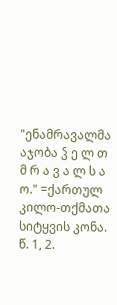"ენამრავალმა აჯობა ჴ ე ლ თ მ რ ა ვ ა ლ ს ა ო." =ქართულ კილო-თქმათა სიტყვის კონა. წ. 1, 2.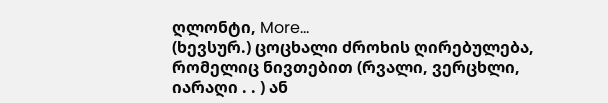ღლონტი, More…
(ხევსურ.) ცოცხალი ძროხის ღირებულება, რომელიც ნივთებით (რვალი, ვერცხლი, იარაღი . . ) ან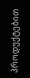პროდუქტებით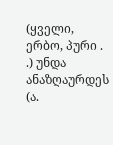(ყველი, ერბო, პური . .) უნდა ანაზღაურდეს (ა.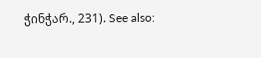ჭინჭარ., 231). See also: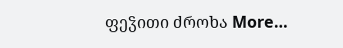ფეჴითი ძროხა More…